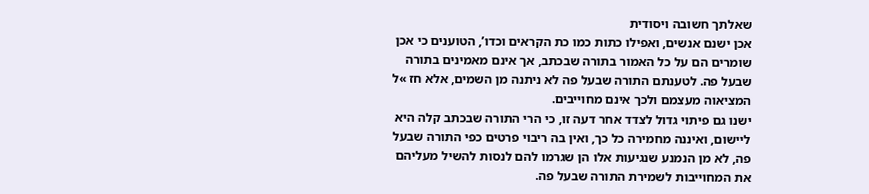שאלתך חשובה ויסודית
אכן ישנם אנשים, ואפילו כתות כמו כת הקראים וכדו’, הטוענים כי אכן שומרים הם על כל האמור בתורה שבכתב, אך אינם מאמינים בתורה שבעל פה. לטענתם התורה שבעל פה לא ניתנה מן השמים, אלא חז »ל המציאוה מעצמם ולכך אינם מחוייבים.
ישנו גם פיתוי גדול לצדד אחר דעה זו, כי הרי התורה שבכתב קלה היא ליישום, ואיננה מחמירה כל כך, ואין בה ריבוי פרטים כפי התורה שבעל פה, לא מן הנמנע שנגיעות אלו הן שגרמו להם לנסות להשיל מעליהם את המחוייבות לשמירת התורה שבעל פה.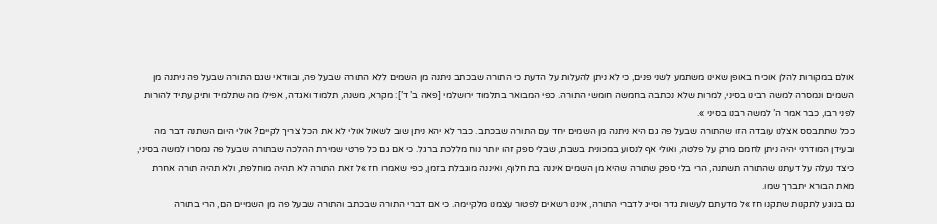אולם במקורות להלן אוכיח באופן שאינו משתמע לשני פנים, כי לא ניתן להעלות על הדעת כי התורה שבכתב ניתנה מן השמים ללא התורה שבעל פה, ובוודאי שגם התורה שבעל פה ניתנה מן השמים ונמסרה למשה רבינו בסיני, למרות שלא נכתבה בחמשה חומשי התורה. כפי המבואר בתלמוד ירושלמי [פאה ב’ ד’]: מקרא, משנה, תלמוד ואגדה, אפילו מה שתלמיד ותיק עתיד להורות לפני רבו, כבר אמר ה’ למשה רבנו בסיני ».
ככל שתתבסס אצלנו עובדה הזו שהתורה שבעל פה גם היא ניתנה מן השמים יחד עם התורה שבכתב. כבר לא יהא ניתן שוב לשאול אולי לא את הכל צריך לקיים? אולי היום השתנה דבר מה ובעידן המודרני יהיה ניתן לחמם מרק על פלטה, ואולי אף לנסוע במכונית בשבת, שבלי ספק זהו יותר נוח מללכת ברגל. כי אם גם כל פרטי שמירת ההלכה שבתורה שבעל פה נמסרו למשה בסיני, כיצד נעלה על דעתנו שהתורה תשתנה, הרי בלי ספק שתורה שהיא מן השמים איננה בת חלוף, ואיננה מוגבלת בזמן, כפי שאמרו חז »ל זאת התורה לא תהיה מוחלפת, ולא תהיה תורה אחרת מאת הבורא יתברך שמו.
גם בנוגע לתקנות שתקנו חז »ל מדעתם לעשות גדר וסייג לדברי התורה, איננו רשאים לפטור עצמנו מלקיימה. כי אם דברי התורה שבכתב והתורה שבעל פה מן השמיים הם, הרי בתורה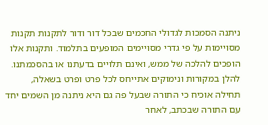ניתנה הסמכות לגדולי החכמים שבכל דור ודור לתקנות תקנות מסויימות על פי גדרי מסויימים המופעים בתלמוד. ותקנות אלו הופכים להלכה של ממש, ואינם תלויים בדעתנו או בהסכמתנו.
להלן במקורות ונימוקים אתייחס לכל פרט ופרט בשאלה, תחילה אוכיח כי התורה שבעל פה גם היא ניתנה מן השמים יחד עם התורה שבכתב, לאחר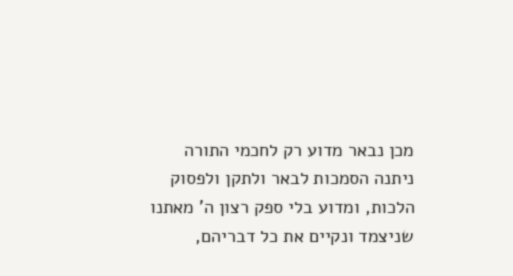מכן נבאר מדוע רק לחכמי התורה ניתנה הסמכות לבאר ולתקן ולפסוק הלכות, ומדוע בלי ספק רצון ה’ מאתנו שניצמד ונקיים את כל דבריהם,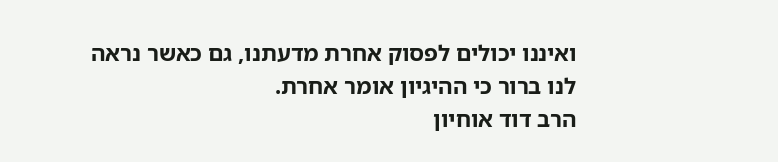ואיננו יכולים לפסוק אחרת מדעתנו, גם כאשר נראה לנו ברור כי ההיגיון אומר אחרת.
הרב דוד אוחיון